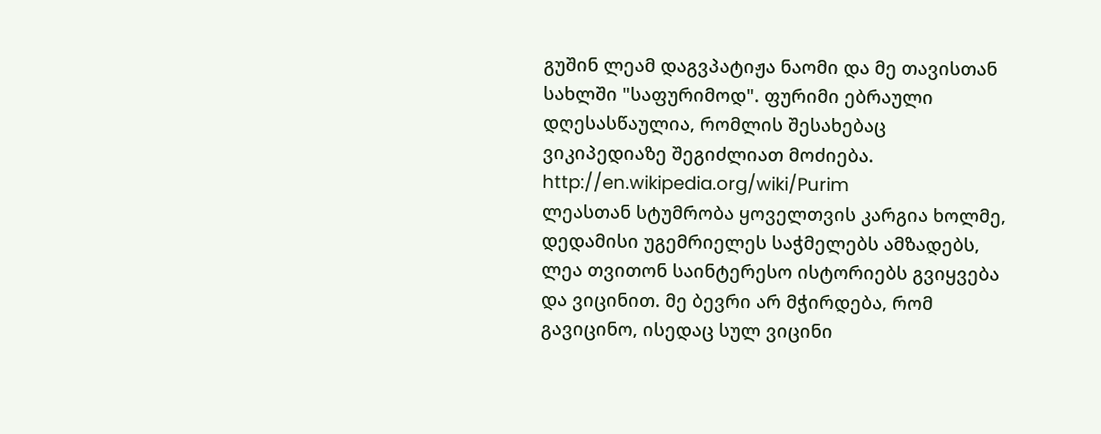გუშინ ლეამ დაგვპატიჟა ნაომი და მე თავისთან სახლში "საფურიმოდ". ფურიმი ებრაული დღესასწაულია, რომლის შესახებაც ვიკიპედიაზე შეგიძლიათ მოძიება. http://en.wikipedia.org/wiki/Purim
ლეასთან სტუმრობა ყოველთვის კარგია ხოლმე, დედამისი უგემრიელეს საჭმელებს ამზადებს, ლეა თვითონ საინტერესო ისტორიებს გვიყვება და ვიცინით. მე ბევრი არ მჭირდება, რომ გავიცინო, ისედაც სულ ვიცინი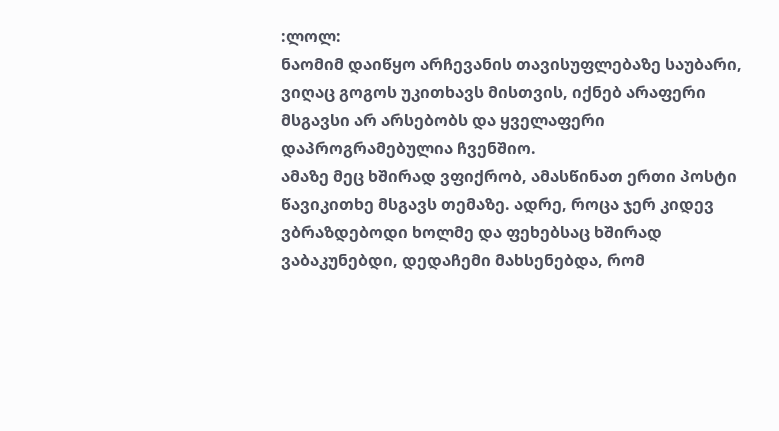:ლოლ:
ნაომიმ დაიწყო არჩევანის თავისუფლებაზე საუბარი, ვიღაც გოგოს უკითხავს მისთვის, იქნებ არაფერი მსგავსი არ არსებობს და ყველაფერი დაპროგრამებულია ჩვენშიო.
ამაზე მეც ხშირად ვფიქრობ, ამასწინათ ერთი პოსტი წავიკითხე მსგავს თემაზე. ადრე, როცა ჯერ კიდევ ვბრაზდებოდი ხოლმე და ფეხებსაც ხშირად ვაბაკუნებდი, დედაჩემი მახსენებდა, რომ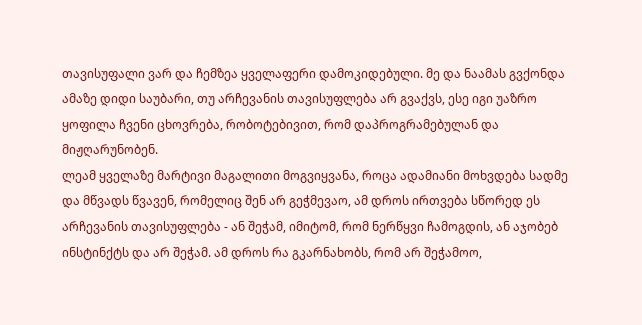თავისუფალი ვარ და ჩემზეა ყველაფერი დამოკიდებული. მე და ნაამას გვქონდა ამაზე დიდი საუბარი, თუ არჩევანის თავისუფლება არ გვაქვს, ესე იგი უაზრო ყოფილა ჩვენი ცხოვრება, რობოტებივით, რომ დაპროგრამებულან და მიჟღარუნობენ.
ლეამ ყველაზე მარტივი მაგალითი მოგვიყვანა, როცა ადამიანი მოხვდება სადმე და მწვადს წვავენ, რომელიც შენ არ გეჭმევაო, ამ დროს ირთვება სწორედ ეს არჩევანის თავისუფლება - ან შეჭამ, იმიტომ, რომ ნერწყვი ჩამოგდის, ან აჯობებ ინსტინქტს და არ შეჭამ. ამ დროს რა გკარნახობს, რომ არ შეჭამოო,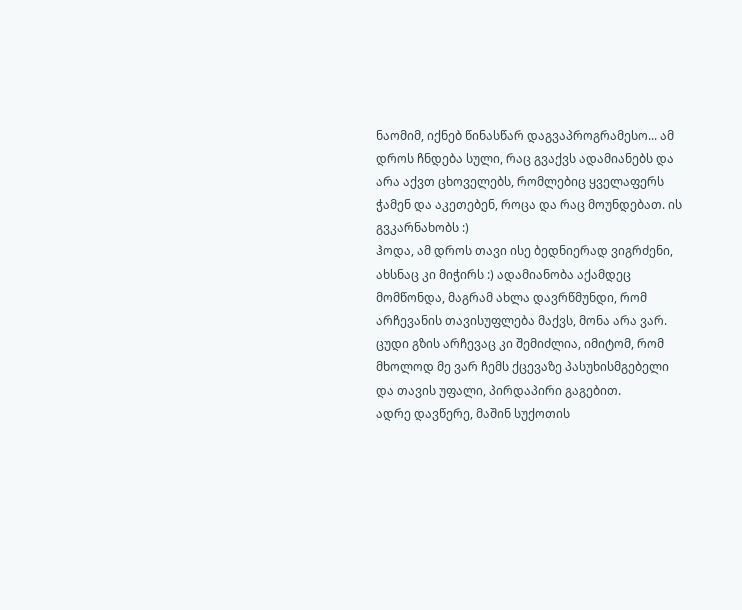ნაომიმ, იქნებ წინასწარ დაგვაპროგრამესო... ამ დროს ჩნდება სული, რაც გვაქვს ადამიანებს და არა აქვთ ცხოველებს, რომლებიც ყველაფერს ჭამენ და აკეთებენ, როცა და რაც მოუნდებათ. ის გვკარნახობს :)
ჰოდა, ამ დროს თავი ისე ბედნიერად ვიგრძენი, ახსნაც კი მიჭირს :) ადამიანობა აქამდეც მომწონდა, მაგრამ ახლა დავრწმუნდი, რომ არჩევანის თავისუფლება მაქვს, მონა არა ვარ. ცუდი გზის არჩევაც კი შემიძლია, იმიტომ, რომ მხოლოდ მე ვარ ჩემს ქცევაზე პასუხისმგებელი და თავის უფალი, პირდაპირი გაგებით.
ადრე დავწერე, მაშინ სუქოთის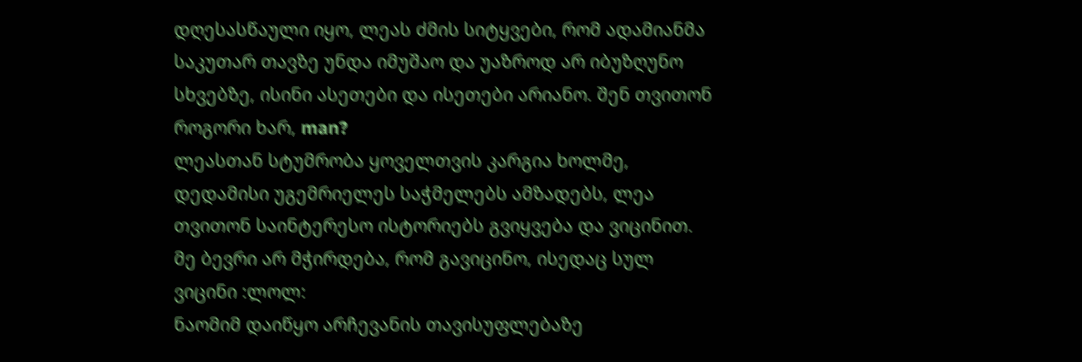დღესასწაული იყო, ლეას ძმის სიტყვები, რომ ადამიანმა საკუთარ თავზე უნდა იმუშაო და უაზროდ არ იბუზღუნო სხვებზე, ისინი ასეთები და ისეთები არიანო. შენ თვითონ როგორი ხარ, man?
ლეასთან სტუმრობა ყოველთვის კარგია ხოლმე, დედამისი უგემრიელეს საჭმელებს ამზადებს, ლეა თვითონ საინტერესო ისტორიებს გვიყვება და ვიცინით. მე ბევრი არ მჭირდება, რომ გავიცინო, ისედაც სულ ვიცინი :ლოლ:
ნაომიმ დაიწყო არჩევანის თავისუფლებაზე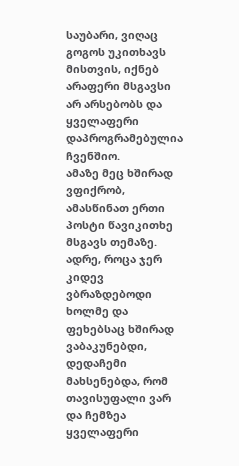საუბარი, ვიღაც გოგოს უკითხავს მისთვის, იქნებ არაფერი მსგავსი არ არსებობს და ყველაფერი დაპროგრამებულია ჩვენშიო.
ამაზე მეც ხშირად ვფიქრობ, ამასწინათ ერთი პოსტი წავიკითხე მსგავს თემაზე. ადრე, როცა ჯერ კიდევ ვბრაზდებოდი ხოლმე და ფეხებსაც ხშირად ვაბაკუნებდი, დედაჩემი მახსენებდა, რომ თავისუფალი ვარ და ჩემზეა ყველაფერი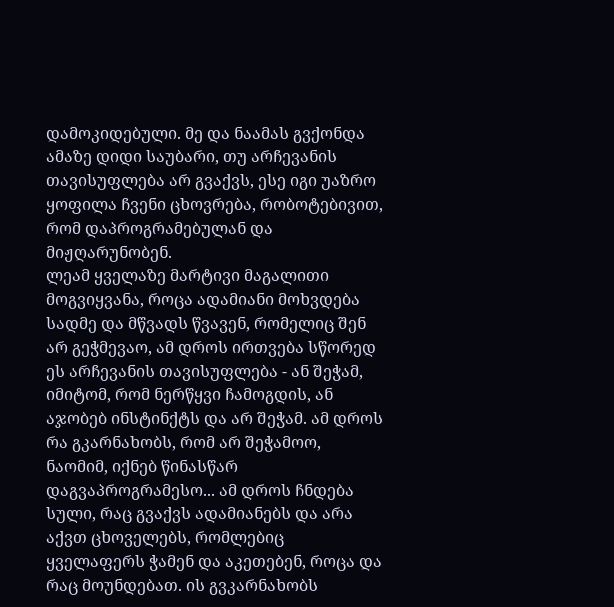დამოკიდებული. მე და ნაამას გვქონდა ამაზე დიდი საუბარი, თუ არჩევანის თავისუფლება არ გვაქვს, ესე იგი უაზრო ყოფილა ჩვენი ცხოვრება, რობოტებივით, რომ დაპროგრამებულან და მიჟღარუნობენ.
ლეამ ყველაზე მარტივი მაგალითი მოგვიყვანა, როცა ადამიანი მოხვდება სადმე და მწვადს წვავენ, რომელიც შენ არ გეჭმევაო, ამ დროს ირთვება სწორედ ეს არჩევანის თავისუფლება - ან შეჭამ, იმიტომ, რომ ნერწყვი ჩამოგდის, ან აჯობებ ინსტინქტს და არ შეჭამ. ამ დროს რა გკარნახობს, რომ არ შეჭამოო, ნაომიმ, იქნებ წინასწარ დაგვაპროგრამესო... ამ დროს ჩნდება სული, რაც გვაქვს ადამიანებს და არა აქვთ ცხოველებს, რომლებიც ყველაფერს ჭამენ და აკეთებენ, როცა და რაც მოუნდებათ. ის გვკარნახობს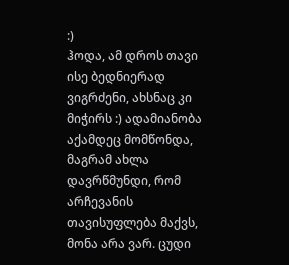:)
ჰოდა, ამ დროს თავი ისე ბედნიერად ვიგრძენი, ახსნაც კი მიჭირს :) ადამიანობა აქამდეც მომწონდა, მაგრამ ახლა დავრწმუნდი, რომ არჩევანის თავისუფლება მაქვს, მონა არა ვარ. ცუდი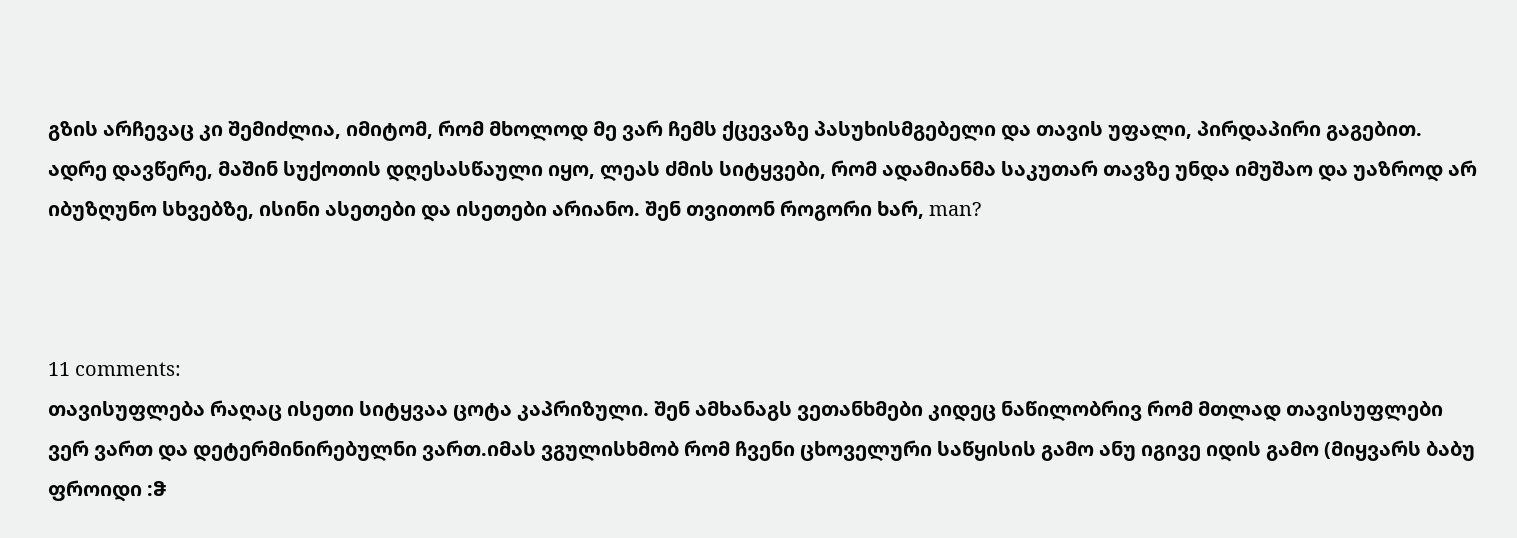გზის არჩევაც კი შემიძლია, იმიტომ, რომ მხოლოდ მე ვარ ჩემს ქცევაზე პასუხისმგებელი და თავის უფალი, პირდაპირი გაგებით.
ადრე დავწერე, მაშინ სუქოთის დღესასწაული იყო, ლეას ძმის სიტყვები, რომ ადამიანმა საკუთარ თავზე უნდა იმუშაო და უაზროდ არ იბუზღუნო სხვებზე, ისინი ასეთები და ისეთები არიანო. შენ თვითონ როგორი ხარ, man?



11 comments:
თავისუფლება რაღაც ისეთი სიტყვაა ცოტა კაპრიზული. შენ ამხანაგს ვეთანხმები კიდეც ნაწილობრივ რომ მთლად თავისუფლები ვერ ვართ და დეტერმინირებულნი ვართ.იმას ვგულისხმობ რომ ჩვენი ცხოველური საწყისის გამო ანუ იგივე იდის გამო (მიყვარს ბაბუ ფროიდი :ჵ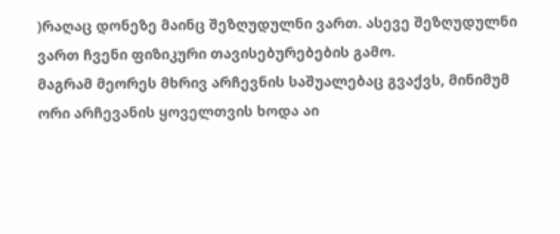)რაღაც დონეზე მაინც შეზღუდულნი ვართ. ასევე შეზღუდულნი ვართ ჩვენი ფიზიკური თავისებურებების გამო.
მაგრამ მეორეს მხრივ არჩევნის საშუალებაც გვაქვს, მინიმუმ ორი არჩევანის ყოველთვის ხოდა აი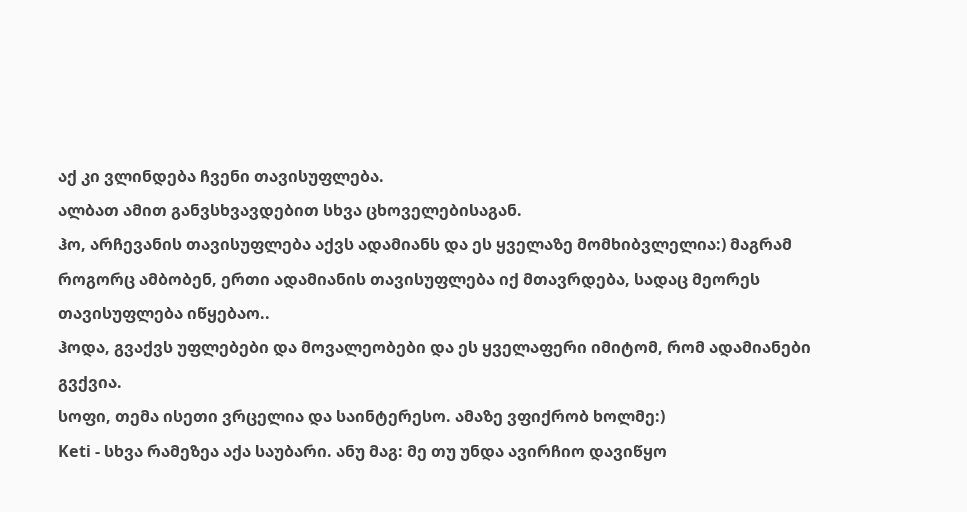აქ კი ვლინდება ჩვენი თავისუფლება.
ალბათ ამით განვსხვავდებით სხვა ცხოველებისაგან.
ჰო, არჩევანის თავისუფლება აქვს ადამიანს და ეს ყველაზე მომხიბვლელია:) მაგრამ როგორც ამბობენ, ერთი ადამიანის თავისუფლება იქ მთავრდება, სადაც მეორეს თავისუფლება იწყებაო..
ჰოდა, გვაქვს უფლებები და მოვალეობები და ეს ყველაფერი იმიტომ, რომ ადამიანები გვქვია.
სოფი, თემა ისეთი ვრცელია და საინტერესო. ამაზე ვფიქრობ ხოლმე:)
Keti - სხვა რამეზეა აქა საუბარი. ანუ მაგ: მე თუ უნდა ავირჩიო დავიწყო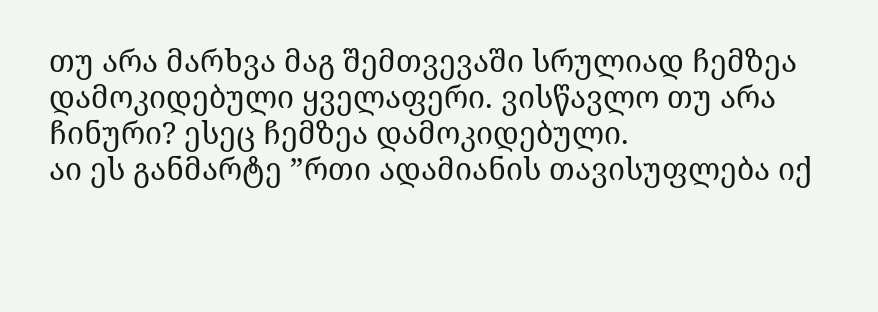თუ არა მარხვა მაგ შემთვევაში სრულიად ჩემზეა დამოკიდებული ყველაფერი. ვისწავლო თუ არა ჩინური? ესეც ჩემზეა დამოკიდებული.
აი ეს განმარტე ”რთი ადამიანის თავისუფლება იქ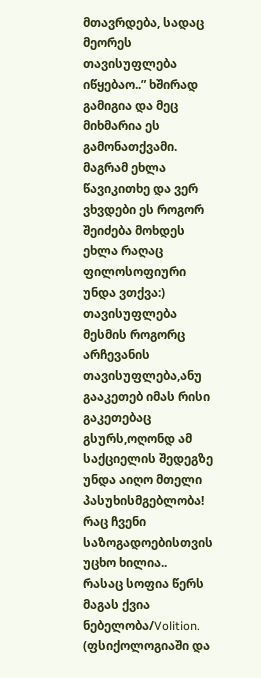მთავრდება, სადაც მეორეს თავისუფლება იწყებაო..” ხშირად გამიგია და მეც მიხმარია ეს გამონათქვამი. მაგრამ ეხლა წავიკითხე და ვერ ვხვდები ეს როგორ შეიძება მოხდეს
ეხლა რაღაც ფილოსოფიური უნდა ვთქვა:)
თავისუფლება მესმის როგორც არჩევანის თავისუფლება,ანუ გააკეთებ იმას რისი გაკეთებაც გსურს,ოღონდ ამ საქციელის შედეგზე უნდა აიღო მთელი პასუხისმგებლობა! რაც ჩვენი საზოგადოებისთვის უცხო ხილია..
რასაც სოფია წერს მაგას ქვია ნებელობა/Volition. (ფსიქოლოგიაში და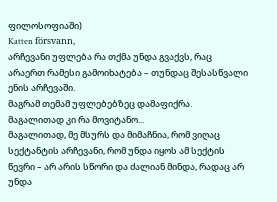ფილოსოფიაში)
Katten försvann,
არჩევანი უფლება რა თქმა უნდა გვაქვს, რაც არაერთ რამესი გამოიხატება – თუნდაც შესასწვალი ენის არჩევაში.
მაგრამ თემამ უფლებებზეც დამაფიქრა.
მაგალითად კი რა მოვიტანო...
მაგალითად, მე მსურს და მიმაჩნია, რომ ვიღაც სექტანტის არჩევანი, რომ უნდა იყოს ამ სექტის წევრი – არ არის სწორი და ძალიან მინდა, რადაც არ უნდა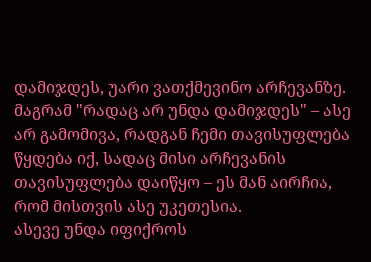დამიჯდეს, უარი ვათქმევინო არჩევანზე. მაგრამ "რადაც არ უნდა დამიჯდეს" – ასე არ გამომივა, რადგან ჩემი თავისუფლება წყდება იქ, სადაც მისი არჩევანის თავისუფლება დაიწყო – ეს მან აირჩია, რომ მისთვის ასე უკეთესია.
ასევე უნდა იფიქროს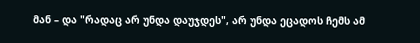მან – და "რადაც არ უნდა დაუჯდეს", არ უნდა ეცადოს ჩემს ამ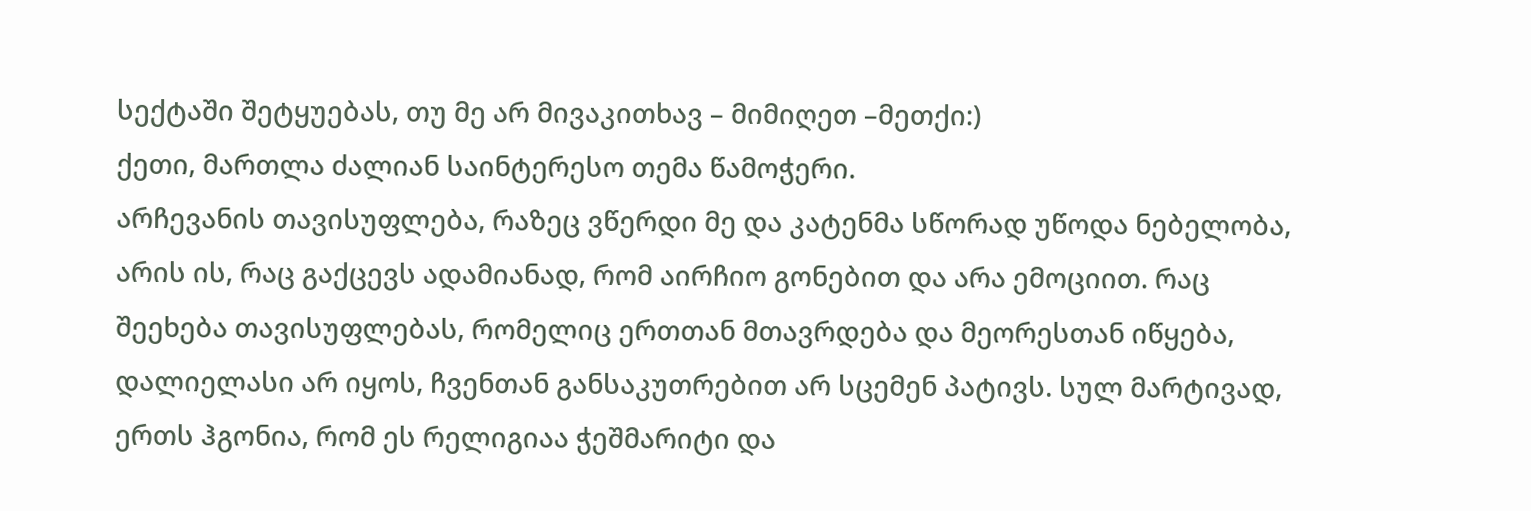სექტაში შეტყუებას, თუ მე არ მივაკითხავ – მიმიღეთ –მეთქი:)
ქეთი, მართლა ძალიან საინტერესო თემა წამოჭერი.
არჩევანის თავისუფლება, რაზეც ვწერდი მე და კატენმა სწორად უწოდა ნებელობა, არის ის, რაც გაქცევს ადამიანად, რომ აირჩიო გონებით და არა ემოციით. რაც შეეხება თავისუფლებას, რომელიც ერთთან მთავრდება და მეორესთან იწყება, დალიელასი არ იყოს, ჩვენთან განსაკუთრებით არ სცემენ პატივს. სულ მარტივად, ერთს ჰგონია, რომ ეს რელიგიაა ჭეშმარიტი და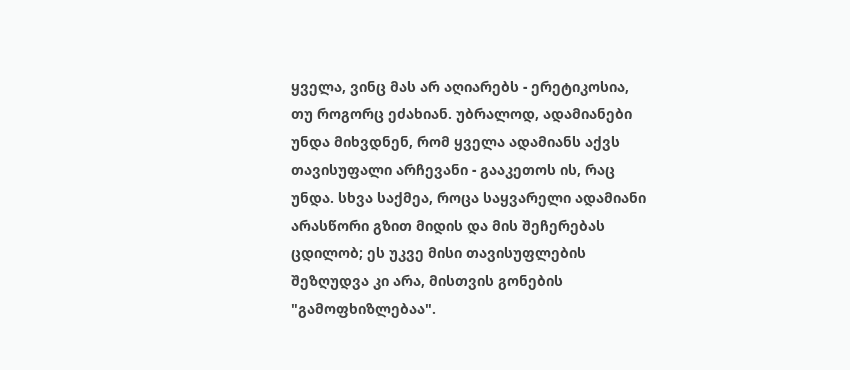ყველა, ვინც მას არ აღიარებს - ერეტიკოსია, თუ როგორც ეძახიან. უბრალოდ, ადამიანები უნდა მიხვდნენ, რომ ყველა ადამიანს აქვს თავისუფალი არჩევანი - გააკეთოს ის, რაც უნდა. სხვა საქმეა, როცა საყვარელი ადამიანი არასწორი გზით მიდის და მის შეჩერებას ცდილობ; ეს უკვე მისი თავისუფლების შეზღუდვა კი არა, მისთვის გონების "გამოფხიზლებაა".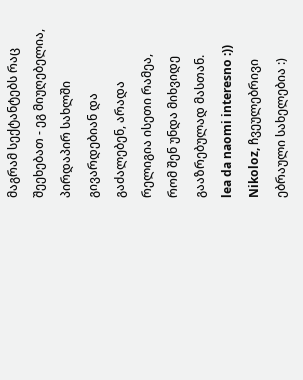მაგრამ სექტანტებს რაც შეეხებათ - ეგ მიუღებელია, პირდაპირ სახლში გივარდებიან და გაძალებენ, არადა რელიგია ისეთი რამეა, რომ შენ უნდა მიხვიდე გააზრებულად მასთან.
lea da naomi interesno :))
Nikoloz, ჩვეულებრივი ებრაული სახელებია :)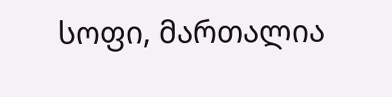სოფი, მართალია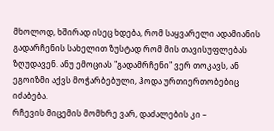მხოლოდ, ხშირად ისეც ხდება, რომ საყვარელი ადამიანის გადარჩენის სახელით ზუსტად რომ მის თავისუფლებას ზღუდავენ. ანუ ემოციას "გადამრჩენი" ვერ თოკავს, ან ეგოიზმი აქვს მოჭარბებული, ჰოდა ურთიერთობებიც იძაბება.
რჩევის მიცემის მომხრე ვარ, დაძალების კი –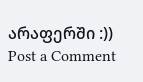არაფერში :))
Post a Comment